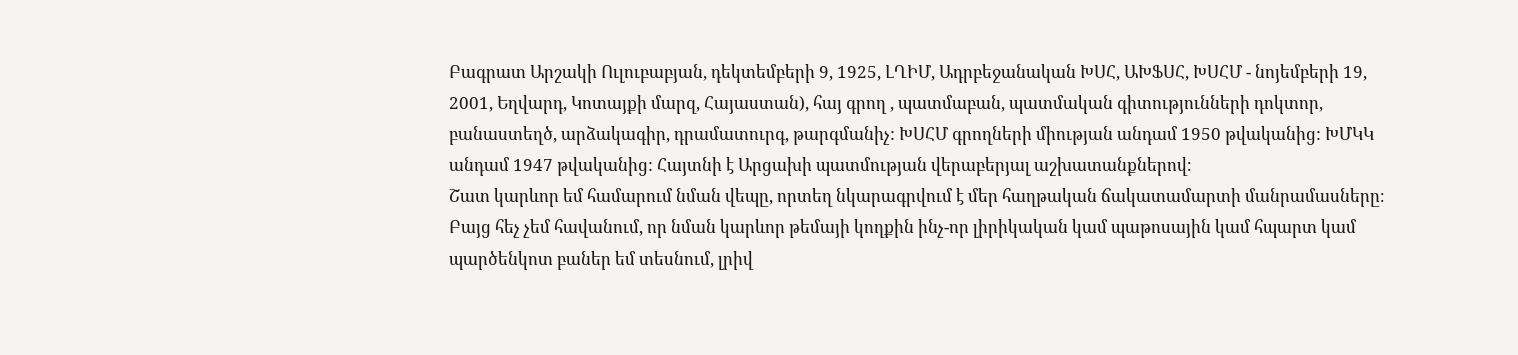Բագրատ Արշակի Ուլուբաբյան, դեկտեմբերի 9, 1925, ԼՂԻՄ, Ադրբեջանական ԽՍՀ, ԱԽՖՍՀ, ԽՍՀՄ - նոյեմբերի 19, 2001, Եղվարդ, Կոտայքի մարզ, Հայաստան), հայ գրող , պատմաբան, պատմական գիտությունների դոկտոր, բանաստեղծ, արձակագիր, դրամատուրգ, թարգմանիչ: ԽՍՀՄ գրողների միության անդամ 1950 թվականից: ԽՄԿԿ անդամ 1947 թվականից: Հայտնի է Արցախի պատմության վերաբերյալ աշխատանքներով։
Շատ կարևոր եմ համարում նման վեպը, որտեղ նկարագրվում է մեր հաղթական ճակատամարտի մանրամասները։ Բայց հեչ չեմ հավանում, որ նման կարևոր թեմայի կողքին ինչ-որ լիրիկական կամ պաթոսային կամ հպարտ կամ պարծենկոտ բաներ եմ տեսնում, լրիվ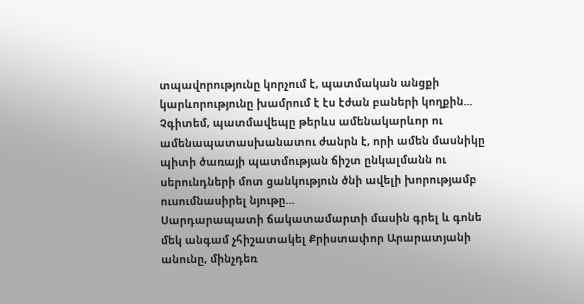տպավորությունը կորչում է, պատմական անցքի կարևորությունը խամրում է էս էժան բաների կողքին... Չգիտեմ, պատմավեպը թերևս ամենակարևոր ու ամենապատասխանատու ժանրն է, որի ամեն մասնիկը պիտի ծառայի պատմության ճիշտ ընկալմանն ու սերունդների մոտ ցանկություն ծնի ավելի խորությամբ ուսումնասիրել նյութը...
Սարդարապատի ճակատամարտի մասին գրել և գոնե մեկ անգամ չհիշատակել Քրիստափոր Արարատյանի անունը, մինչդեռ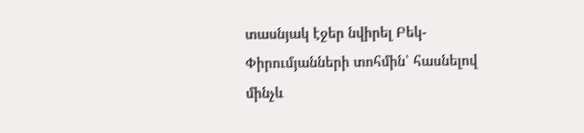տասնյակ էջեր նվիրել Բեկ-Փիրումյանների տոհմին՝ հասնելով մինչև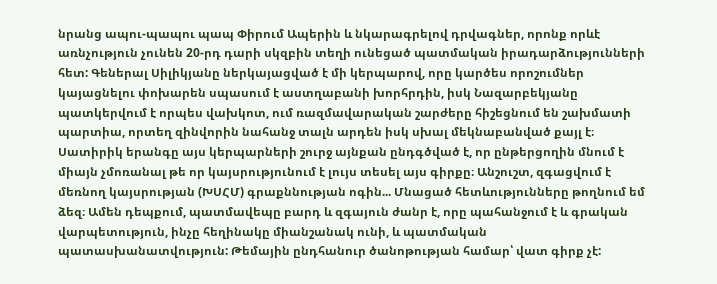նրանց ապու-պապու պապ Փիրում Ապերին և նկարագրելով դրվագներ, որոնք որևէ առնչություն չունեն 20-րդ դարի սկզբին տեղի ունեցած պատմական իրադարձությունների հետ: Գեներալ Սիլիկյանը ներկայացված է մի կերպարով, որը կարծես որոշումներ կայացնելու փոխարեն սպասում է աստղաբանի խորհրդին, իսկ Նազարբեկյանը պատկերվում է որպես վախկոտ, ում ռազմավարական շարժերը հիշեցնում են շախմատի պարտիա, որտեղ զինվորին նահանջ տալն արդեն իսկ սխալ մեկնաբանված քայլ է։ Սատիրիկ երանգը այս կերպարների շուրջ այնքան ընդգծված է, որ ընթերցողին մնում է միայն չմոռանալ թե որ կայսրությունում է լույս տեսել այս գիրքը։ Անշուշտ, զգացվում է մեռնող կայսրության (ԽՍՀՄ) գրաքննության ոգին... Մնացած հետևությունները թողնում եմ ձեզ։ Ամեն դեպքում, պատմավեպը բարդ և զգայուն ժանր է, որը պահանջում է և գրական վարպետություն, ինչը հեղինակը միանշանակ ունի, և պատմական պատասխանատվություն: Թեմային ընդհանուր ծանոթության համար՝ վատ գիրք չէ: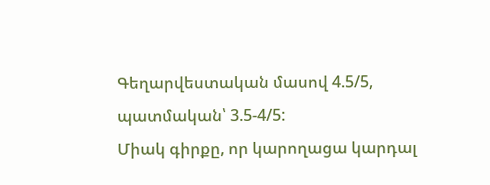Գեղարվեստական մասով 4.5/5, պատմական՝ 3.5-4/5:
Միակ գիրքը, որ կարողացա կարդալ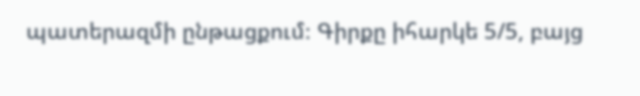պատերազմի ընթացքում։ Գիրքը իհարկե 5/5, բայց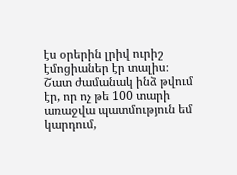էս օրերին լրիվ ուրիշ էմոցիաներ էր տալիս։ Շատ ժամանակ ինձ թվում էր, որ ոչ թե 100 տարի առաջվա պատմություն եմ կարդում,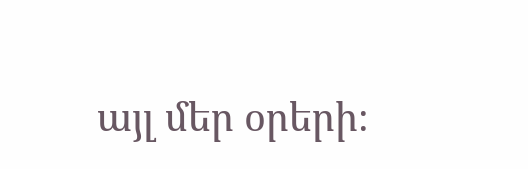այլ մեր օրերի։